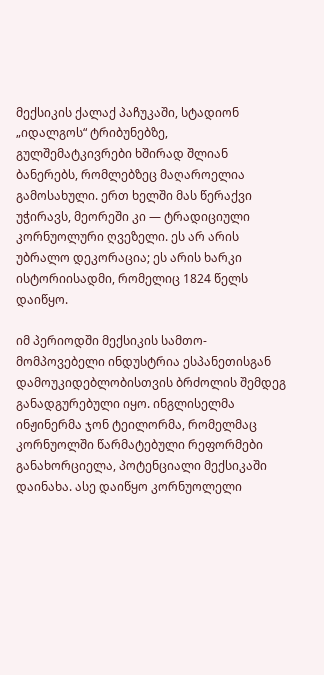მექსიკის ქალაქ პაჩუკაში, სტადიონ „იდალგოს“ ტრიბუნებზე, გულშემატკივრები ხშირად შლიან ბანერებს, რომლებზეც მაღაროელია გამოსახული. ერთ ხელში მას წერაქვი უჭირავს, მეორეში კი — ტრადიციული კორნუოლური ღვეზელი. ეს არ არის უბრალო დეკორაცია; ეს არის ხარკი ისტორიისადმი, რომელიც 1824 წელს დაიწყო.

იმ პერიოდში მექსიკის სამთო-მომპოვებელი ინდუსტრია ესპანეთისგან დამოუკიდებლობისთვის ბრძოლის შემდეგ განადგურებული იყო. ინგლისელმა ინჟინერმა ჯონ ტეილორმა, რომელმაც კორნუოლში წარმატებული რეფორმები განახორციელა, პოტენციალი მექსიკაში დაინახა. ასე დაიწყო კორნუოლელი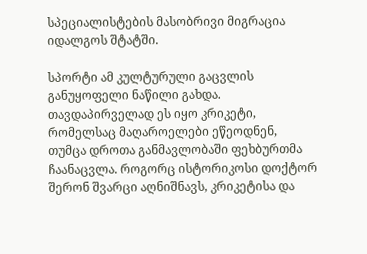სპეციალისტების მასობრივი მიგრაცია იდალგოს შტატში.

სპორტი ამ კულტურული გაცვლის განუყოფელი ნაწილი გახდა. თავდაპირველად ეს იყო კრიკეტი, რომელსაც მაღაროელები ეწეოდნენ, თუმცა დროთა განმავლობაში ფეხბურთმა ჩაანაცვლა. როგორც ისტორიკოსი დოქტორ შერონ შვარცი აღნიშნავს, კრიკეტისა და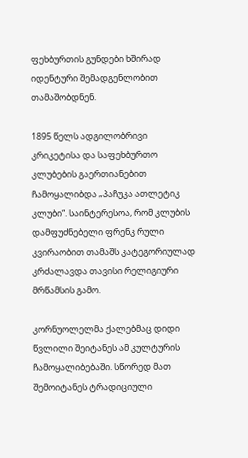ფეხბურთის გუნდები ხშირად იდენტური შემადგენლობით თამაშობდნენ.

1895 წელს ადგილობრივი კრიკეტისა და საფეხბურთო კლუბების გაერთიანებით ჩამოყალიბდა „პაჩუკა ათლეტიკ კლუბი“. საინტერესოა, რომ კლუბის დამფუძნებელი ფრენკ რული კვირაობით თამაშს კატეგორიულად კრძალავდა თავისი რელიგიური მრწამსის გამო.

კორნუოლელმა ქალებმაც დიდი წვლილი შეიტანეს ამ კულტურის ჩამოყალიბებაში. სწორედ მათ შემოიტანეს ტრადიციული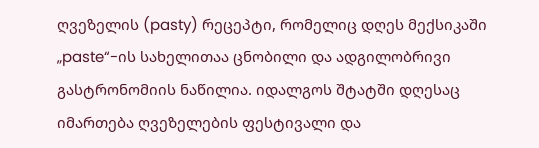ღვეზელის (pasty) რეცეპტი, რომელიც დღეს მექსიკაში „paste“-ის სახელითაა ცნობილი და ადგილობრივი გასტრონომიის ნაწილია. იდალგოს შტატში დღესაც იმართება ღვეზელების ფესტივალი და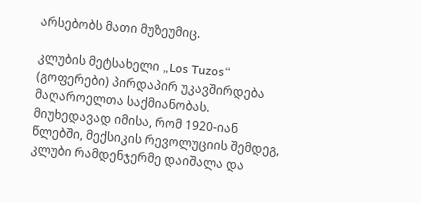არსებობს მათი მუზეუმიც.

კლუბის მეტსახელი „Los Tuzos“ (გოფერები) პირდაპირ უკავშირდება მაღაროელთა საქმიანობას. მიუხედავად იმისა, რომ 1920-იან წლებში, მექსიკის რევოლუციის შემდეგ, კლუბი რამდენჯერმე დაიშალა და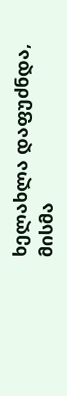ხელახლა დაფუძნდა, მისმა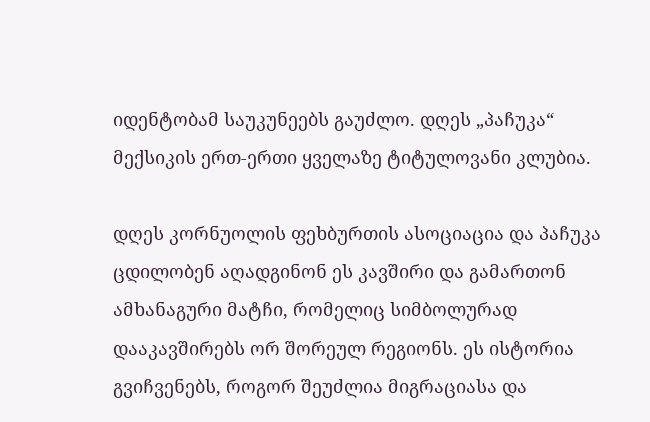იდენტობამ საუკუნეებს გაუძლო. დღეს „პაჩუკა“ მექსიკის ერთ-ერთი ყველაზე ტიტულოვანი კლუბია.

დღეს კორნუოლის ფეხბურთის ასოციაცია და პაჩუკა ცდილობენ აღადგინონ ეს კავშირი და გამართონ ამხანაგური მატჩი, რომელიც სიმბოლურად დააკავშირებს ორ შორეულ რეგიონს. ეს ისტორია გვიჩვენებს, როგორ შეუძლია მიგრაციასა და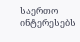საერთო ინტერესებს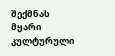შექმნას მყარი კულტურული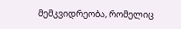მემკვიდრეობა, რომელიც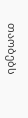თაობებს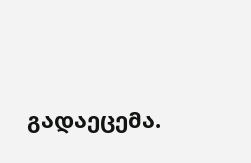გადაეცემა.